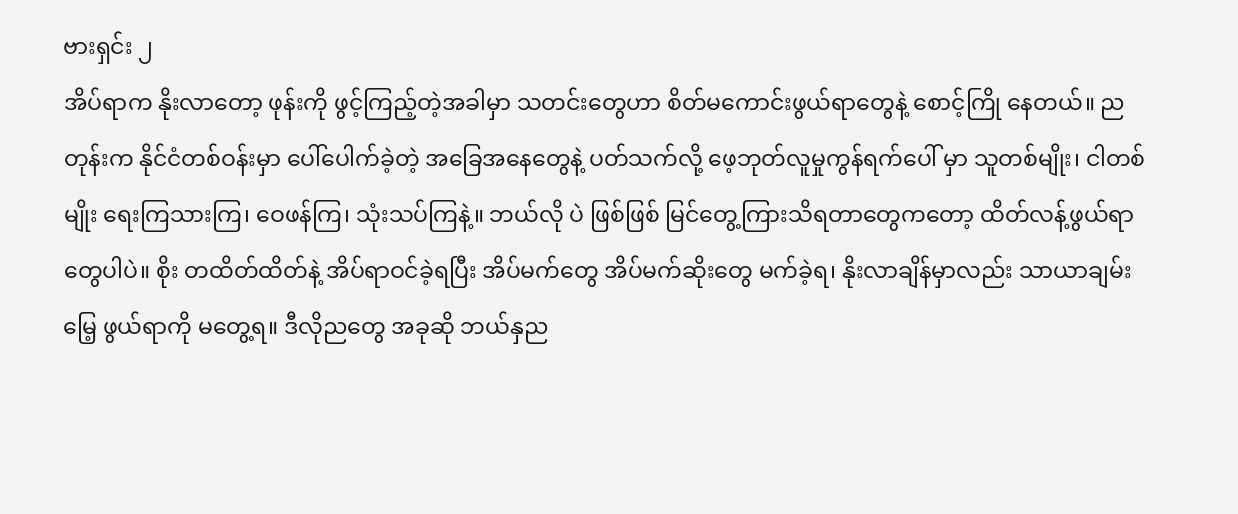ဗားရှင်း ၂
အိပ်ရာက နိုးလာတော့ ဖုန်းကို ဖွင့်ကြည့်တဲ့အခါမှာ သတင်းတွေဟာ စိတ်မကောင်းဖွယ်ရာတွေနဲ့ စောင့်ကြို နေတယ်။ ညတုန်းက နိုင်ငံတစ်ဝန်းမှာ ပေါ်ပေါက်ခဲ့တဲ့ အခြေအနေတွေနဲ့ ပတ်သက်လို့ ဖေ့ဘုတ်လူမှုကွန်ရက်ပေါ် မှာ သူတစ်မျိုး၊ ငါတစ်မျိုး ရေးကြသားကြ၊ ဝေဖန်ကြ၊ သုံးသပ်ကြနဲ့။ ဘယ်လို ပဲ ဖြစ်ဖြစ် မြင်တွေ့ကြားသိရတာတွေကတော့ ထိတ်လန့်ဖွယ်ရာတွေပါပဲ။ စိုး တထိတ်ထိတ်နဲ့ အိပ်ရာဝင်ခဲ့ရပြီး အိပ်မက်တွေ အိပ်မက်ဆိုးတွေ မက်ခဲ့ရ၊ နိုးလာချိန်မှာလည်း သာယာချမ်းမြေ့ ဖွယ်ရာကို မတွေ့ရ။ ဒီလိုညတွေ အခုဆို ဘယ်နှည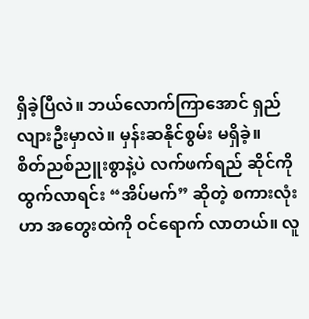ရှိခဲ့ပြီလဲ။ ဘယ်လောက်ကြာအောင် ရှည်လျားဦးမှာလဲ။ မှန်းဆနိုင်စွမ်း မရှိခဲ့။
စိတ်ညစ်ညူးစွာနဲ့ပဲ လက်ဖက်ရည် ဆိုင်ကိုထွက်လာရင်း “အိပ်မက်” ဆိုတဲ့ စကားလုံးဟာ အတွေးထဲကို ဝင်ရောက် လာတယ်။ လူ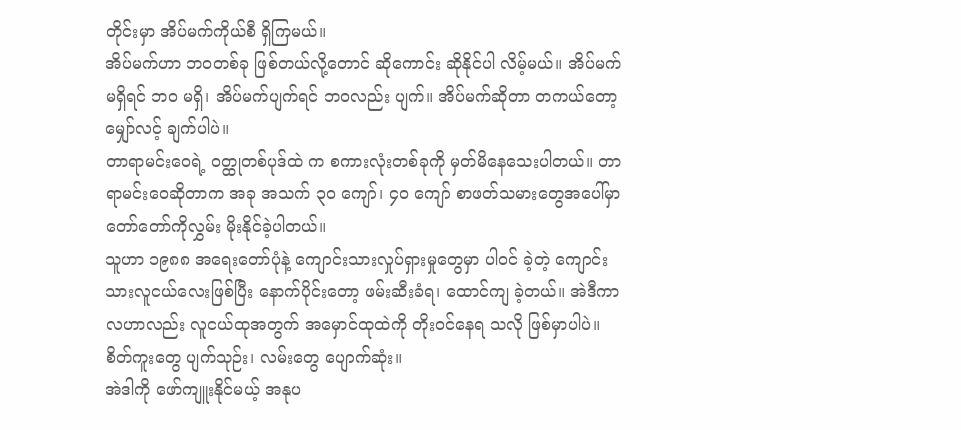တိုင်းမှာ အိပ်မက်ကိုယ်စီ ရှိကြမယ်။
အိပ်မက်ဟာ ဘဝတစ်ခု ဖြစ်တယ်လို့တောင် ဆိုကောင်း ဆိုနိုင်ပါ လိမ့်မယ်။ အိပ်မက်မရှိရင် ဘဝ မရှိ၊ အိပ်မက်ပျက်ရင် ဘဝလည်း ပျက်။ အိပ်မက်ဆိုတာ တကယ်တော့ မျှော်လင့် ချက်ပါပဲ။
တာရာမင်းဝေရဲ့ ဝတ္ထုတစ်ပုဒ်ထဲ က စကားလုံးတစ်ခုကို မှတ်မိနေသေးပါတယ်။ တာရာမင်းဝေဆိုတာက အခု အသက် ၃၀ ကျော်၊ ၄၀ ကျော် စာဖတ်သမားတွေအပေါ်မှာ တော်တော်ကိုလွှမ်း မိုးနိုင်ခဲ့ပါတယ်။
သူဟာ ၁၉၈၈ အရေးတော်ပုံနဲ့ ကျောင်းသားလှုပ်ရှားမှုတွေမှာ ပါဝင် ခဲ့တဲ့ ကျောင်းသားလူငယ်လေးဖြစ်ပြီး နောက်ပိုင်းတော့ ဖမ်းဆီးခံရ၊ ထောင်ကျ ခဲ့တယ်။ အဲဒီကာလဟာလည်း လူငယ်ထုအတွက် အမှောင်ထုထဲကို တိုးဝင်နေရ သလို ဖြစ်မှာပါပဲ။ စိတ်ကူးတွေ ပျက်သုဉ်း၊ လမ်းတွေ ပျောက်ဆုံး။
အဲဒါကို ဖော်ကျူးနိုင်မယ့် အနုပ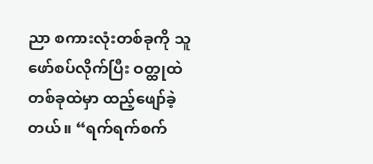ညာ စကားလုံးတစ်ခုကို သူ ဖော်စပ်လိုက်ပြီး ဝတ္ထုထဲတစ်ခုထဲမှာ ထည့်ဖျော်ခဲ့တယ်။ “ရက်ရက်စက်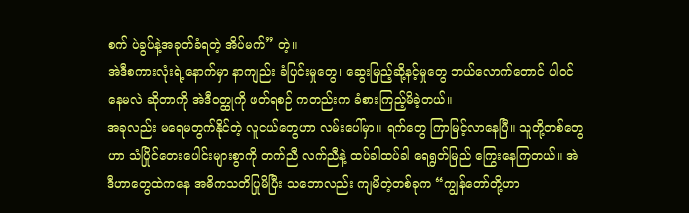စက် ပဲခွပ်နဲ့အခုတ်ခံရတဲ့ အိပ်မက်” တဲ့။
အဲဒီစကားလုံးရဲ့နောက်မှာ နာကျည်း ခံပြင်းမှုတွေ၊ ဆွေးမြည့်ဆို့နင့်မှုတွေ ဘယ်လောက်တောင် ပါဝင်နေမလဲ ဆိုတာကို အဲဒီဝတ္ထုကို ဖတ်ရစဉ် ကတည်းက ခံစားကြည့်မိခဲ့တယ်။
အခုလည်း မရေမတွက်နိုင်တဲ့ လူငယ်တွေဟာ လမ်းပေါ်မှာ။ ရက်တွေ ကြာမြင့်လာနေပြီ။ သူတို့တစ်တွေဟာ သံပြိုင်တေးပေါင်းများစွာကို တက်ညီ လက်ညီနဲ့ ထပ်ခါထပ်ခါ ရေရွတ်မြည် ကြွေးနေကြတယ်။ အဲဒီဟာတွေထဲကနေ အဓိကသတိပြုမိပြီး သဘောလည်း ကျမိတဲ့တစ်ခုက “ကျွန်တော်တို့ဟာ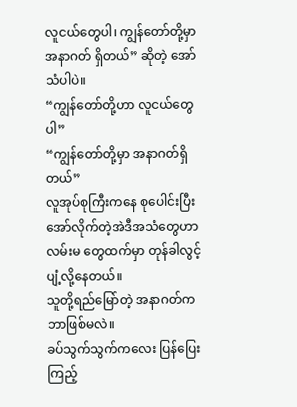လူငယ်တွေပါ၊ ကျွန်တော်တို့မှာ အနာဂတ် ရှိတယ်” ဆိုတဲ့ အော်သံပါပဲ။
“ကျွန်တော်တို့ဟာ လူငယ်တွေပါ”
“ကျွန်တော်တို့မှာ အနာဂတ်ရှိ တယ်”
လူအုပ်စုကြီးကနေ စုပေါင်းပြီး အော်လိုက်တဲ့အဲဒီအသံတွေဟာ လမ်းမ တွေထက်မှာ တုန်ခါလွင့်ပျံ့လို့နေတယ်။
သူတို့ရည်မြော်တဲ့ အနာဂတ်က ဘာဖြစ်မလဲ။
ခပ်သွက်သွက်ကလေး ပြန်ပြေး ကြည့်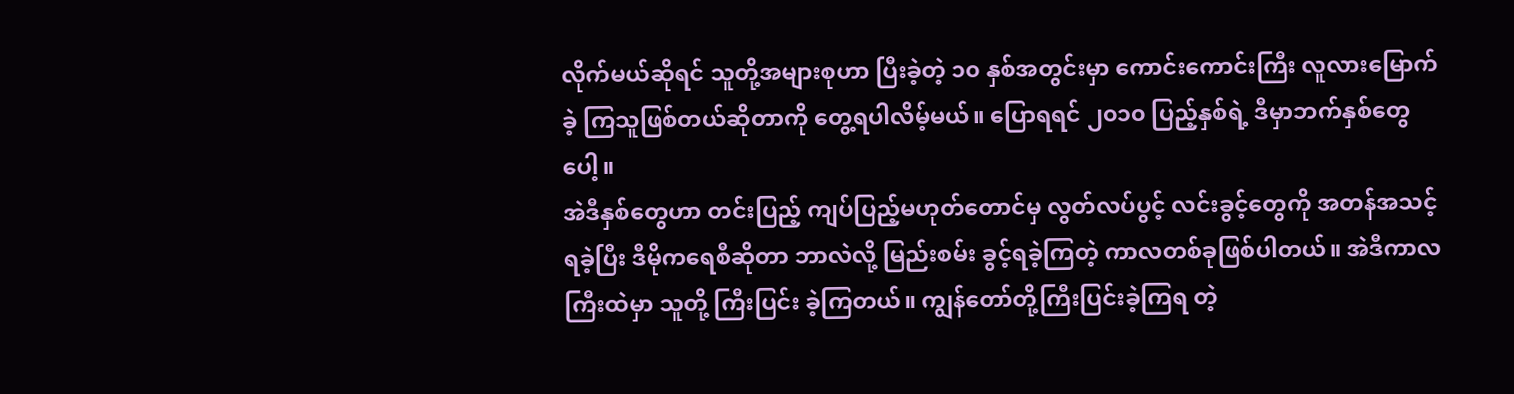လိုက်မယ်ဆိုရင် သူတို့အများစုဟာ ပြီးခဲ့တဲ့ ၁၀ နှစ်အတွင်းမှာ ကောင်းကောင်းကြီး လူလားမြောက်ခဲ့ ကြသူဖြစ်တယ်ဆိုတာကို တွေ့ရပါလိမ့်မယ်။ ပြောရရင် ၂၀၁၀ ပြည့်နှစ်ရဲ့ ဒီမှာဘက်နှစ်တွေပေါ့။
အဲဒီနှစ်တွေဟာ တင်းပြည့် ကျပ်ပြည့်မဟုတ်တောင်မှ လွတ်လပ်ပွင့် လင်းခွင့်တွေကို အတန်အသင့်ရခဲ့ပြီး ဒီမိုကရေစီဆိုတာ ဘာလဲလို့ မြည်းစမ်း ခွင့်ရခဲ့ကြတဲ့ ကာလတစ်ခုဖြစ်ပါတယ်။ အဲဒီကာလကြီးထဲမှာ သူတို့ ကြီးပြင်း ခဲ့ကြတယ်။ ကျွန်တော်တို့ကြီးပြင်းခဲ့ကြရ တဲ့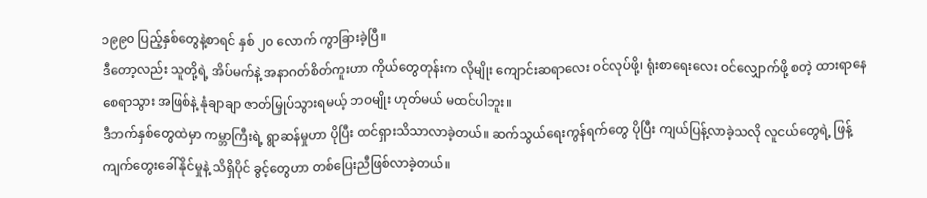၁၉၉၀ ပြည့်နှစ်တွေနဲ့စာရင် နှစ် ၂၀ လောက် ကွာခြားခဲ့ပြီ။
ဒီတော့လည်း သူတို့ရဲ့ အိပ်မက်နဲ့ အနာဂတ်စိတ်ကူးဟာ ကိုယ်တွေတုန်းက လိုမျိုး ကျောင်းဆရာလေး ဝင်လုပ်ဖို့၊ ရုံးစာရေးလေး ဝင်လျှောက်ဖို့ စတဲ့ ထားရာနေ စေရာသွား အဖြစ်နဲ့ နုံချာချာ ဇာတ်မြှုပ်သွားရမယ့် ဘဝမျိုး ဟုတ်မယ် မထင်ပါဘူး။
ဒီဘက်နှစ်တွေထဲမှာ ကမ္ဘာကြီးရဲ့ ရွာဆန်မှုဟာ ပိုပြီး ထင်ရှားသိသာလာခဲ့တယ်။ ဆက်သွယ်ရေးကွန်ရက်တွေ ပိုပြီး ကျယ်ပြန့်လာခဲ့သလို လူငယ်တွေရဲ့ ဖြန့်ကျက်တွေးခေါ်နိုင်မှုနဲ့ သိရှိပိုင် ခွင့်တွေဟာ တစ်ပြေးညီဖြစ်လာခဲ့တယ်။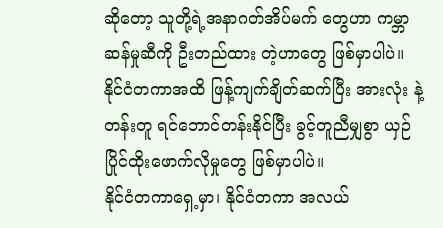ဆိုတော့ သူတို့ရဲ့အနာဂတ်အိပ်မက် တွေဟာ ကမ္ဘာဆန်မှုဆီကို ဦးတည်ထား တဲ့ဟာတွေ ဖြစ်မှာပါပဲ။ နိုင်ငံတကာအထိ ဖြန့်ကျက်ချိတ်ဆက်ပြီး အားလုံး နဲ့တန်းတူ ရင်ဘောင်တန်းနိုင်ပြီး ခွင့်တူညီမျှစွာ ယှဉ်ပြိုင်ထိုးဖောက်လိုမှုတွေ ဖြစ်မှာပါပဲ။
နိုင်ငံတကာရှေ့မှာ၊ နိုင်ငံတကာ အလယ်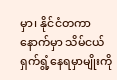မှာ၊ နိုင်ငံတကာနောက်မှာ သိမ်ငယ်ရှက်ရွံ့နေရမှာမျိုးကို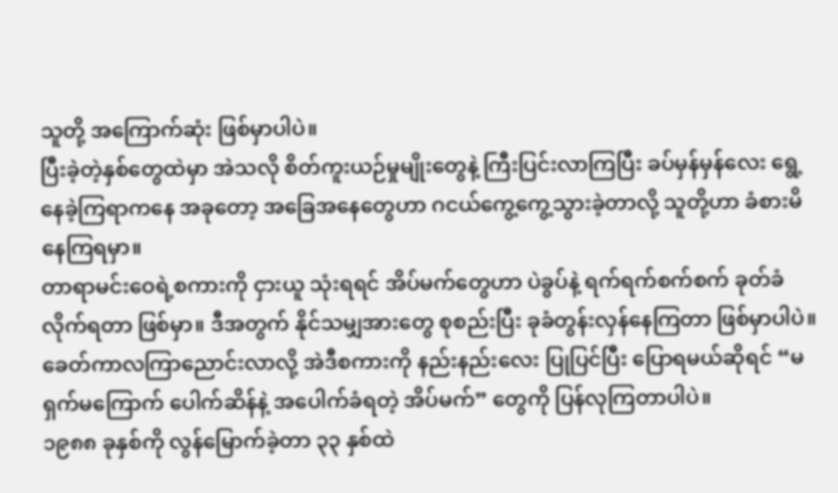သူတို့ အကြောက်ဆုံး ဖြစ်မှာပါပဲ။
ပြီးခဲ့တဲ့နှစ်တွေထဲမှာ အဲသလို စိတ်ကူးယဉ်မှုမျိုးတွေနဲ့ ကြီးပြင်းလာကြပြီး ခပ်မှန်မှန်လေး ရွေ့နေခဲ့ကြရာကနေ အခုတော့ အခြေအနေတွေဟာ ဂငယ်ကွေ့ကွေ့သွားခဲ့တာလို့ သူတို့ဟာ ခံစားမိနေကြရမှာ။
တာရာမင်းဝေရဲ့စကားကို ငှားယူ သုံးရရင် အိပ်မက်တွေဟာ ပဲခွပ်နဲ့ ရက်ရက်စက်စက် ခုတ်ခံလိုက်ရတာ ဖြစ်မှာ။ ဒီအတွက် နိုင်သမျှအားတွေ စုစည်းပြီး ခုခံတွန်းလှန်နေကြတာ ဖြစ်မှာပါပဲ။ ခေတ်ကာလကြာညောင်းလာလို့ အဲဒီစကားကို နည်းနည်းလေး ပြုပြင်ပြီး ပြောရမယ်ဆိုရင် “မရှက်မကြောက် ပေါက်ဆိန်နဲ့ အပေါက်ခံရတဲ့ အိပ်မက်” တွေကို ပြန်လုကြတာပါပဲ။
၁၉၈၈ ခုနှစ်ကို လွန်မြောက်ခဲ့တာ ၃၃ နှစ်ထဲ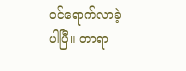ဝင်ရောက်လာခဲ့ပါပြီ။ တာရာ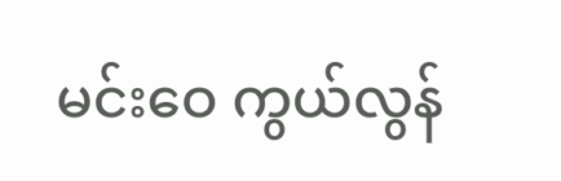မင်းဝေ ကွယ်လွန်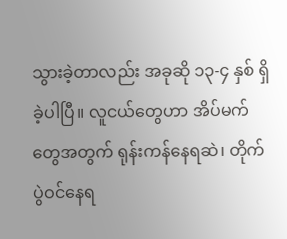သွားခဲ့တာလည်း အခုဆို ၁၃-၄ နှစ် ရှိခဲ့ပါပြီ။ လူငယ်တွေဟာ အိပ်မက်တွေအတွက် ရုန်းကန်နေရဆဲ၊ တိုက်ပွဲဝင်နေရ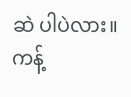ဆဲ ပါပဲလား။
ကန့်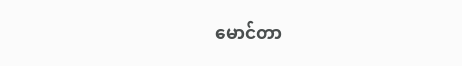မောင်တာ